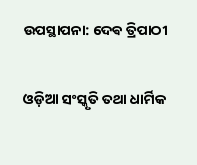ଉପସ୍ଥାପନା: ଦେଵ ତ୍ରିପାଠୀ

ଓଡ଼ିଆ ସଂସ୍କୃତି ତଥା ଧାର୍ମିକ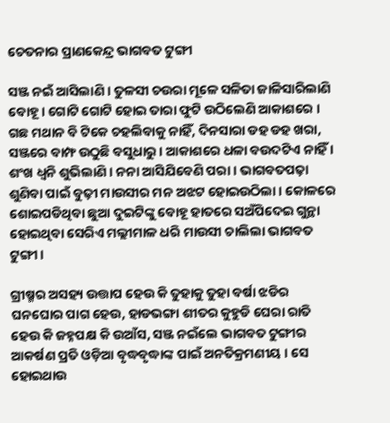ଚେତନାର ପ୍ରାଣକେନ୍ଦ୍ର ଭାଗବତ ଟୁଙ୍ଗୀ

ସଞ୍ଜ ନଇଁ ଆସିଲାଣି । ତୁଳସୀ ଚଉରା ମୂଳେ ସଳିତା ଜାଳିସାରିଲାଣି ବୋହୂ । ଗୋଟି ଗୋଟି ହୋଇ ତାରା ଫୁଟି ଉଠିଲେଣି ଆକାଶରେ । ଗଛ ମଥାନ ବି ଟିକେ ଚହଲିବାକୁ ନାହିଁ, ଦିନସାରା ଡହ ଡହ ଖରା, ସଞ୍ଜରେ ବାମ୍ଫ ଉଠୁଛି ବସୁଧାରୁ । ଆକାଶରେ ଧଳା ବଉଦଟିଏ ନାହିଁ । ଶଂଖ ଧ୍ୱନି ଶୁଭିଲାଣି । ନନା ଆସିଯିବେଣି ପରା । ଭାଗବତପଢ଼ା ଶୁଣିବା ପାଇଁ ବୁଢ଼ୀ ମାଉସୀର ମନ ଅଝଟ ହୋଇଉଠିଲା । କୋଳରେ ଶୋଇପଡିଥିବା ଛୁଆ ଦୁଇଟିଙ୍କୁ ବୋହୂ ହାତରେ ସଅଁପିଦେଇ ଗୁନ୍ଥା ହୋଇଥିବା ସେରିଏ ମଲ୍ଲୀମାଳ ଧରି ମାଉସୀ ଚାଲିଲା ଭାଗବତ ଟୁଙ୍ଗୀ ।

ଗ୍ରୀଷ୍ମର ଅସହ୍ୟ ଉତ୍ତାପ ହେଉ କି ତୁହାକୁ ତୁହା ବର୍ଷା ଝଡିର ଘନଘୋର ପାଗ ହେଉ, ହାଡଭଙ୍ଗା ଶୀତର କୁହୁଡି ଘେରା ରାତି ହେଉ କି ଜହ୍ନପକ୍ଷ କି ଉଆଁସ, ସଞ୍ଜ ନଇଁଲେ ଭାଗବତ ଟୁଙ୍ଗୀର ଆକର୍ଷଣ ପ୍ରତି ଓଡ଼ିଆ ବୃଦ୍ଧବୃଦ୍ଧାଙ୍କ ପାଇଁ ଅନତିକ୍ରମଣୀୟ । ସେ ହୋଇଥାଉ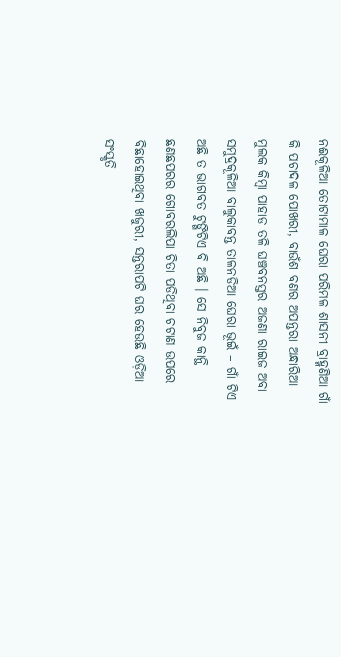ନଈକୂଳିଆ ତୋଟାମାଳ ଘେରା ପରିମଳ ଶାସନୀ ବ୍ରାହ୍ମଣିଆ ଗାଁ କି ପଚାଦଳ ପୋଖରୀ, ବାଉଁଶ ବଣର ଅପନ୍ତରା ଅନ୍ଧାରିଆ ମୁଲକ କିମ୍ବା ପାହାଡ ତଳି ଘଞ୍ଚବନସ୍ତର ଅଜଣା ରାଇଜ ଅବା ସମୁଦ୍ରକୂଳିଆ ବାଲୁକାବନ୍ତ ତାଳନଡିଆ ଘେରା ଭୂଇଁ – ଗାଁ ଟିଏ ଅଛି ତ ଭାଗବତ ଟୁଙ୍ଗିଟିଏ ବି ଅଛି । ସେ ନିବୁଜ କାନ୍ଥି ଛଣଛପରର ଗୋବରଲିପା ଚିତା ପଡିଥିବା ଚଟାଣ ଉପରେ ବିଛାହୋଇଥିବା ଖଜୁରୀ, ସନ୍ତରାପଟି ଘର ହେଉଛି ଓଡ଼ିଆ ସଂସ୍କୃତି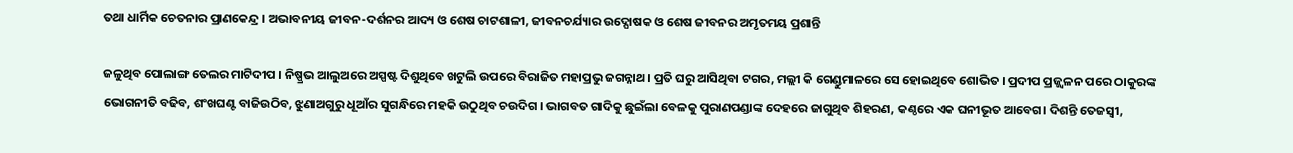ତଥା ଧାର୍ମିକ ଚେତନାର ପ୍ରାଣକେନ୍ଦ୍ର । ଅଭାବନୀୟ ଜୀବନ-ଦର୍ଶନର ଆଦ୍ୟ ଓ ଶେଷ ଚାଟଶାଳୀ, ଜୀବନଚର୍ଯ୍ୟାର ଉଦ୍ଘୋଷକ ଓ ଶେଷ ଜୀବନର ଅମୃତମୟ ପ୍ରଶାନ୍ତି

ଜଳୁଥିବ ପୋଲାଙ୍ଗ ତେଲର ମାଟିଦୀପ । ନିଷ୍ପ୍ରଭ ଆଲୁଅରେ ଅସ୍ପଷ୍ଟ ଦିଶୁଥିବେ ଖଟୁଲି ଉପରେ ବିରାଜିତ ମହାପ୍ରଭୁ ଜଗନ୍ନାଥ। ପ୍ରତି ଘରୁ ଆସିଥିବା ଟଗର, ମଲ୍ଲୀ କି ଗେଣ୍ଡୁମାଳରେ ସେ ହୋଇଥିବେ ଶୋଭିତ । ପ୍ରଦୀପ ପ୍ରଜ୍ଜ୍ୱଳନ ପରେ ଠାକୁରଙ୍କ ଭୋଗନୀତି ବଢିବ, ଶଂଖଘଣ୍ଟ ବାଜିଉଠିବ, ଝୁଣାଅଗୁରୁ ଧୂଆଁର ସୁଗନ୍ଧିରେ ମହକି ଉଠୁଥିବ ଚଉଦିଗ । ଭାଗବତ ଗାଦିକୁ ଛୁଇଁଲା ବେଳକୁ ପୁରାଣପଣ୍ଡାଙ୍କ ଦେହରେ ଜାଗୁଥିବ ଶିହରଣ, କଣ୍ଠରେ ଏକ ଘନୀଭୂତ ଆବେଗ। ଦିଶନ୍ତି ତେଜସ୍ଵୀ,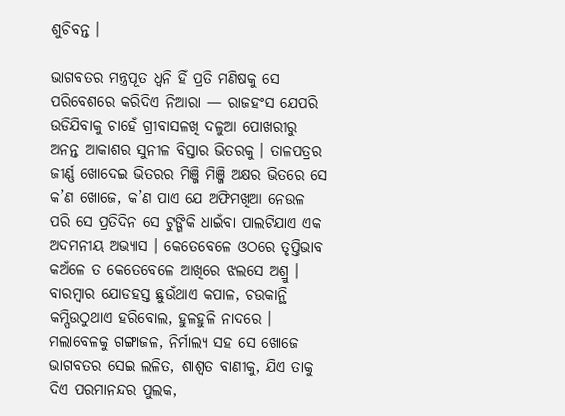ଶୁଚିବନ୍ତ ।

ଭାଗବତର ମନ୍ତ୍ରପୂତ ଧ୍ୱନି ହିଁ ପ୍ରତି ମଣିଷକୁ ସେ ପରିବେଶରେ କରିଦିଏ ନିଆରା — ରାଜହଂସ ଯେପରି ଉଡିଯିବାକୁ ଚାହେଁ ଗ୍ରୀବାସଳଖି ଦଳୁଆ ପୋଖରୀରୁ ଅନନ୍ତ ଆକାଶର ସୁନୀଳ ବିସ୍ତାର ଭିତରକୁ । ତାଳପତ୍ରର ଜୀର୍ଣ୍ଣ ଖୋଦେଇ ଭିତରର ମିଞ୍ଜି ମିଞ୍ଜି ଅକ୍ଷର ଭିତରେ ସେ କ’ଣ ଖୋଜେ, କ’ଣ ପାଏ ଯେ ଅଫିମଖିଆ ନେଉଳ ପରି ସେ ପ୍ରତିଦିନ ସେ ଟୁଙ୍ଗିକି ଧାଇଁବା ପାଲଟିଯାଏ ଏକ ଅଦମନୀୟ ଅଭ୍ୟାସ । କେତେବେଳେ ଓଠରେ ତୃପ୍ତିଭାବ କଅଁଳେ ତ କେତେବେଳେ ଆଖିରେ ଝଲସେ ଅଶ୍ରୁ । ବାରମ୍ବାର ଯୋଡହସ୍ତ ଛୁଉଁଥାଏ କପାଳ, ଚଉକାନ୍ଥି କମ୍ପିଉଠୁଥାଏ ହରିବୋଲ, ହୁଳହୁଳି ନାଦରେ । ମଲାବେଳକୁ ଗଙ୍ଗାଜଳ, ନିର୍ମାଲ୍ୟ ସହ ସେ ଖୋଜେ ଭାଗବତର ସେଇ ଲଳିତ, ଶାଶ୍ବତ ବାଣୀକୁ, ଯିଏ ତାକୁ ଦିଏ ପରମାନନ୍ଦର ପୁଲକ,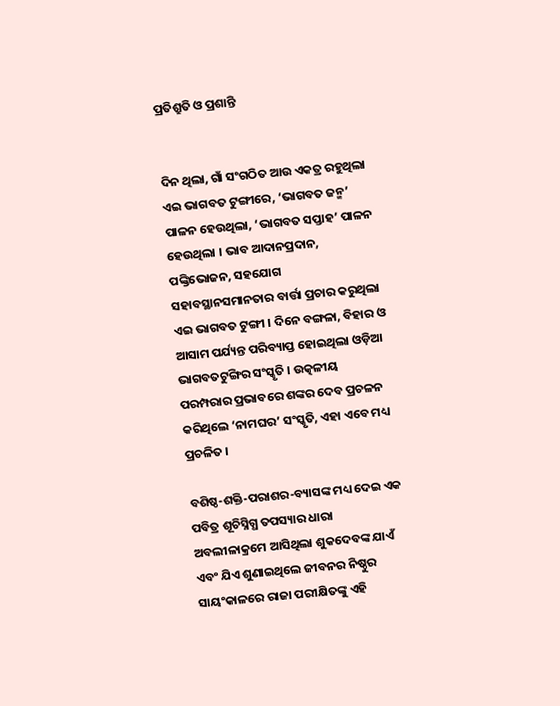ପ୍ରତିଶ୍ରୁତି ଓ ପ୍ରଶାନ୍ତି


ଦିନ ଥିଲା, ଗାଁ ସଂଗଠିତ ଆଉ ଏକତ୍ର ରହୁଥିଲା ଏଇ ଭାଗବତ ଟୁଙ୍ଗୀରେ, ‘ଭାଗବତ ଜନ୍ମ’ ପାଳନ ହେଉଥିଲା, ‘ଭାଗବତ ସପ୍ତାହ’ ପାଳନ ହେଉଥିଲା । ଭାବ ଆଦାନପ୍ରଦାନ, ପଙ୍କ୍ତିଭୋଜନ, ସହଯୋଗ ସହାବସ୍ଥାନସମାନତାର ବାର୍ତ୍ତା ପ୍ରଚାର କରୁଥିଲା ଏଇ ଭାଗବତ ଟୁଙ୍ଗୀ । ଦିନେ ବଙ୍ଗଳା, ବିହାର ଓ ଆସାମ ପର୍ଯ୍ୟନ୍ତ ପରିବ୍ୟାପ୍ତ ହୋଇଥିଲା ଓଡ଼ିଆ ଭାଗବତଟୁଙ୍ଗିର ସଂସ୍କୃତି । ଉତ୍କଳୀୟ ପରମ୍ପରାର ପ୍ରଭାବରେ ଶଙ୍କର ଦେବ ପ୍ରଚଳନ କରିଥିଲେ ‘ନାମଘର’ ସଂସ୍କୃତି, ଏହା ଏବେ ମଧ୍ୟ ପ୍ରଚଳିତ ।

ବଶିଷ୍ଠ-ଶକ୍ତି-ପରାଶର-ବ୍ୟାସଙ୍କ ମଧ୍ୟ ଦେଇ ଏକ ପବିତ୍ର ଶୂଚିସ୍ନିଗ୍ଧ ତପସ୍ୟାର ଧାରା ଅବଲୀଳାକ୍ରମେ ଆସିଥିଲା ଶୁକଦେବଙ୍କ ଯାଏଁ ଏବଂ ଯିଏ ଶୁଣାଇଥିଲେ ଜୀବନର ନିଷ୍ଠୁର ସାୟଂକାଳରେ ରାଜା ପରୀକ୍ଷିତଙ୍କୁ ଏହି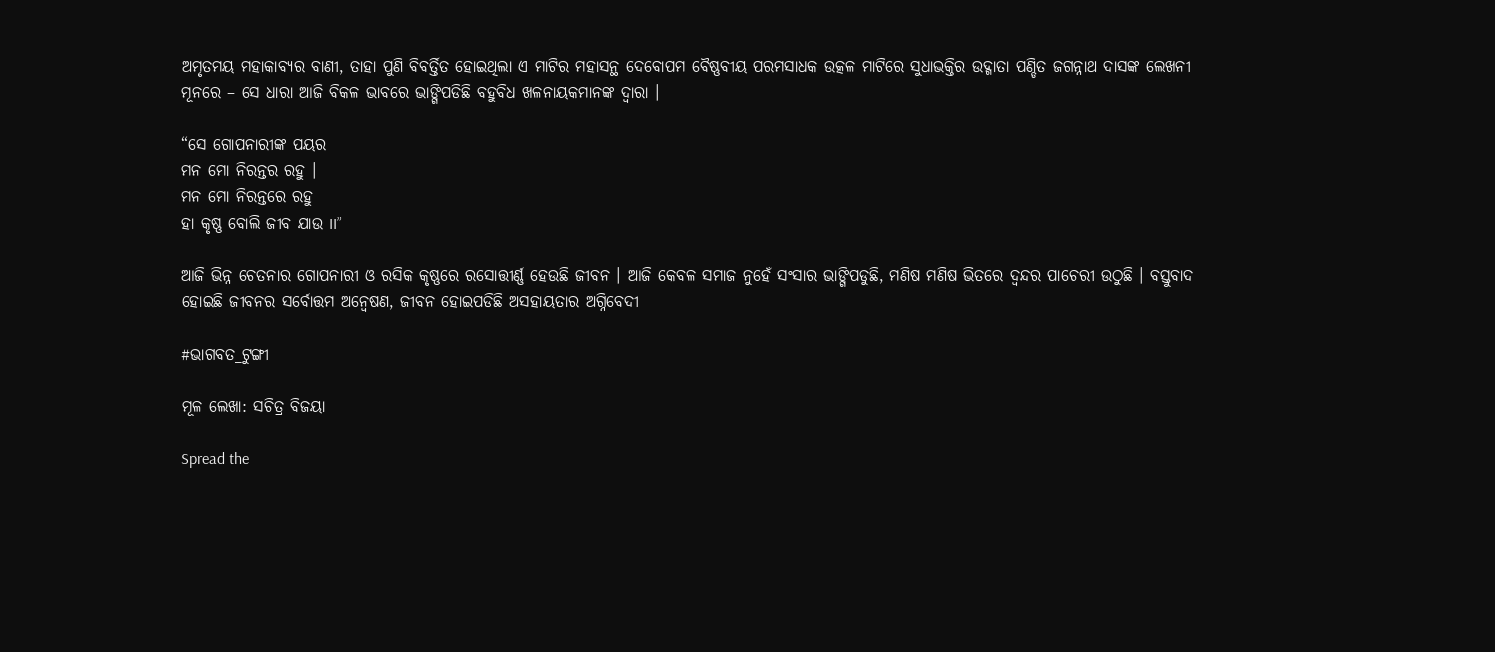ଅମୃତମୟ ମହାକାବ୍ୟର ବାଣୀ, ତାହା ପୁଣି ବିବର୍ତ୍ତିତ ହୋଇଥିଲା ଏ ମାଟିର ମହାସନ୍ଥ ଦେବୋପମ ବୈଷ୍ଣବୀୟ ପରମସାଧକ ଉତ୍କଳ ମାଟିରେ ସୁଧାଭକ୍ତିର ଉଦ୍ଗାତା ପଣ୍ଡିତ ଜଗନ୍ନାଥ ଦାସଙ୍କ ଲେଖନୀ ମୂନରେ – ସେ ଧାରା ଆଜି ବିକଳ ଭାବରେ ଭାଙ୍ଗିପଡିଛି ବହୁବିଧ ଖଳନାୟକମାନଙ୍କ ଦ୍ଵାରା ।

“ସେ ଗୋପନାରୀଙ୍କ ପୟର
ମନ ମୋ ନିରନ୍ତର ରହୁ ।
ମନ ମୋ ନିରନ୍ତରେ ରହୁ
ହା କୃଷ୍ଣ ବୋଲି ଜୀବ ଯାଉ II”

ଆଜି ଭିନ୍ନ ଚେତନାର ଗୋପନାରୀ ଓ ରସିକ କୃଷ୍ଣରେ ରସୋତ୍ତୀର୍ଣ୍ଣ ହେଉଛି ଜୀବନ । ଆଜି କେବଳ ସମାଜ ନୁହେଁ ସଂସାର ଭାଙ୍ଗିପଡୁଛି, ମଣିଷ ମଣିଷ ଭିତରେ ଦ୍ଵନ୍ଦର ପାଚେରୀ ଉଠୁଛି । ବସ୍ତୁବାଦ ହୋଇଛି ଜୀବନର ସର୍ବୋତ୍ତମ ଅନ୍ୱେଷଣ, ଜୀବନ ହୋଇପଡିଛି ଅସହାୟତାର ଅଗ୍ନିବେଦୀ

#ଭାଗବତ_ଟୁଙ୍ଗୀ

ମୂଳ ଲେଖା: ସଚିତ୍ର ବିଜୟା

Spread the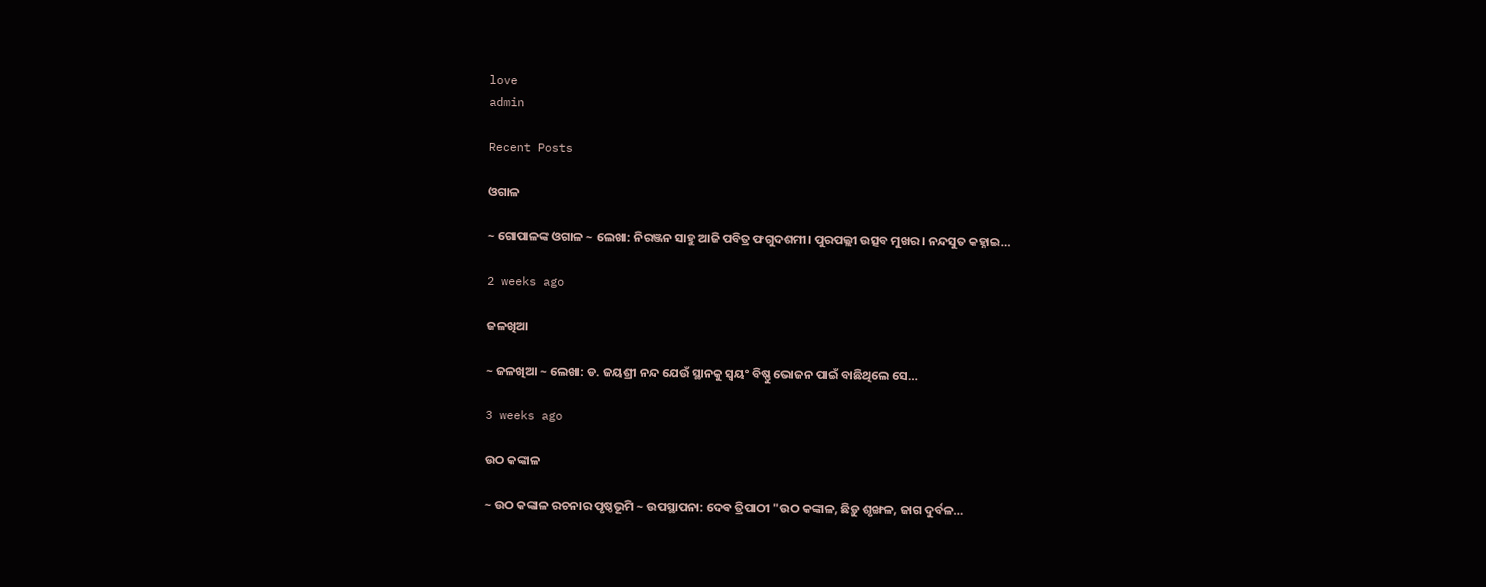love
admin

Recent Posts

ଓଗାଳ

~ ଗୋପାଳଙ୍କ ଓଗାଳ ~ ଲେଖା: ନିରଞ୍ଜନ ସାହୁ ଆଜି ପବିତ୍ର ଫଗୁଦଶମୀ। ପୁରପଲ୍ଲୀ ଉତ୍ସବ ମୁଖର। ନନ୍ଦସୁତ କହ୍ନାଇ…

2 weeks ago

ଜଳଖିଆ

~ ଜଳଖିଆ ~ ଲେଖା: ଡ. ଜୟଶ୍ରୀ ନନ୍ଦ ଯେଉଁ ସ୍ଥାନକୁ ସ୍ବୟଂ ବିଷ୍ଣୁ ଭୋଜନ ପାଇଁ ବାଛିଥିଲେ ସେ…

3 weeks ago

ଉଠ କଙ୍କାଳ

~ ଉଠ କଙ୍କାଳ ରଚନାର ପୃଷ୍ଠଭୂମି ~ ଉପସ୍ଥାପନା: ଦେଵ ତ୍ରିପାଠୀ "ଉଠ କଙ୍କାଳ, ଛିଡ଼ୁ ଶୃଙ୍ଖଳ, ଜାଗ ଦୁର୍ବଳ…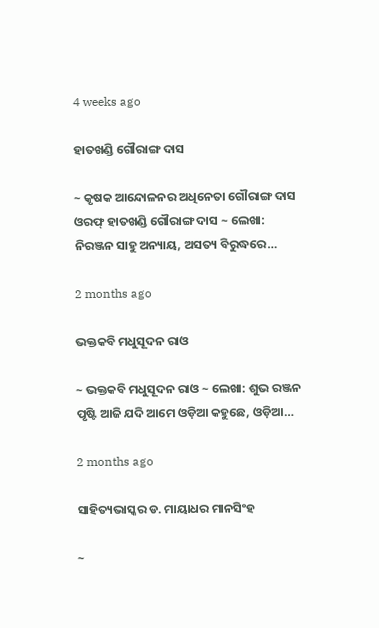4 weeks ago

ହାତଖଣ୍ଡି ଗୌରାଙ୍ଗ ଦାସ

~ କୃଷକ ଆନ୍ଦୋଳନର ଅଧିନେତା ଗୌରାଙ୍ଗ ଦାସ ଓରଫ୍ ହାତଖଣ୍ଡି ଗୌରାଙ୍ଗ ଦାସ ~ ଲେଖା: ନିରଞ୍ଜନ ସାହୁ ଅନ୍ୟାୟ, ଅସତ୍ୟ ବିରୁଦ୍ଧରେ…

2 months ago

ଭକ୍ତକବି ମଧୁସୂଦନ ରାଓ

~ ଭକ୍ତକବି ମଧୁସୂଦନ ରାଓ ~ ଲେଖା: ଶୁଭ ରଞ୍ଜନ ପୃଷ୍ଟି ଆଜି ଯଦି ଆମେ ଓଡ଼ିଆ କହୁଛେ, ଓଡ଼ିଆ…

2 months ago

ସାହିତ୍ୟଭାସ୍କର ଡ. ମାୟାଧର ମାନସିଂହ

~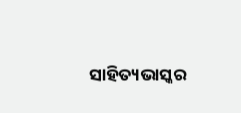ସାହିତ୍ୟଭାସ୍କର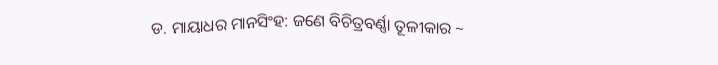ଡ. ମାୟାଧର ମାନସିଂହ: ଜଣେ ବିଚିତ୍ରବର୍ଣ୍ଣା ତୂଳୀକାର ~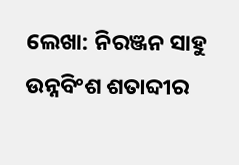ଲେଖା: ନିରଞ୍ଜନ ସାହୁ ଉନ୍ନବିଂଶ ଶତାବ୍ଦୀର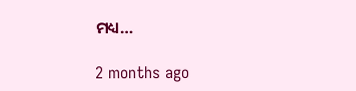ମଧ୍ୟ…

2 months ago